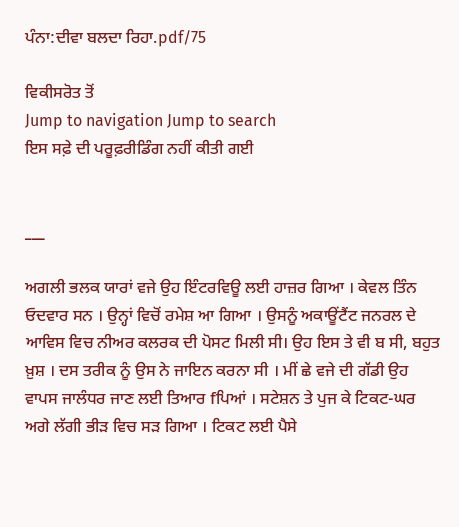ਪੰਨਾ:ਦੀਵਾ ਬਲਦਾ ਰਿਹਾ.pdf/75

ਵਿਕੀਸਰੋਤ ਤੋਂ
Jump to navigation Jump to search
ਇਸ ਸਫ਼ੇ ਦੀ ਪਰੂਫ਼ਰੀਡਿੰਗ ਨਹੀਂ ਕੀਤੀ ਗਈ


___

ਅਗਲੀ ਭਲਕ ਯਾਰਾਂ ਵਜੇ ਉਹ ਇੰਟਰਵਿਊ ਲਈ ਹਾਜ਼ਰ ਗਿਆ । ਕੇਵਲ ਤਿੰਨ ਓਦਵਾਰ ਸਨ । ਉਨ੍ਹਾਂ ਵਿਚੋਂ ਰਮੇਸ਼ ਆ ਗਿਆ । ਉਸਨੂੰ ਅਕਾਊਂਟੈਂਟ ਜਨਰਲ ਦੇ ਆਵਿਸ ਵਿਚ ਨੀਅਰ ਕਲਰਕ ਦੀ ਪੋਸਟ ਮਿਲੀ ਸੀ। ਉਹ ਇਸ ਤੇ ਵੀ ਬ ਸੀ, ਬਹੁਤ ਖ਼ੁਸ਼ । ਦਸ ਤਰੀਕ ਨੂੰ ਉਸ ਨੇ ਜਾਇਨ ਕਰਨਾ ਸੀ । ਮੀਂ ਛੇ ਵਜੇ ਦੀ ਗੱਡੀ ਉਹ ਵਾਪਸ ਜਾਲੰਧਰ ਜਾਣ ਲਈ ਤਿਆਰ fਪਿਆਂ । ਸਟੇਸ਼ਨ ਤੇ ਪੁਜ ਕੇ ਟਿਕਟ-ਘਰ ਅਗੇ ਲੱਗੀ ਭੀੜ ਵਿਚ ਸੜ ਗਿਆ । ਟਿਕਟ ਲਈ ਪੈਸੇ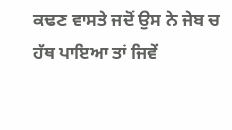ਕਢਣ ਵਾਸਤੇ ਜਦੋਂ ਉਸ ਨੇ ਜੇਬ ਚ ਹੱਥ ਪਾਇਆ ਤਾਂ ਜਿਵੇਂ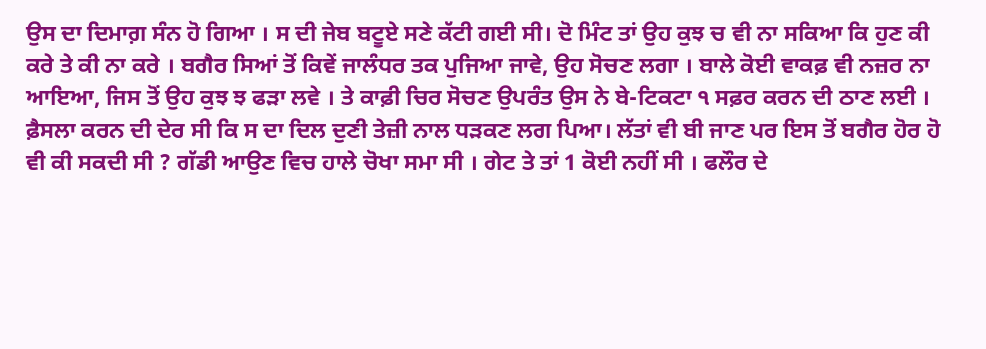ਉਸ ਦਾ ਦਿਮਾਗ਼ ਸੰਨ ਹੋ ਗਿਆ । ਸ ਦੀ ਜੇਬ ਬਟੂਏ ਸਣੇ ਕੱਟੀ ਗਈ ਸੀ। ਦੋ ਮਿੰਟ ਤਾਂ ਉਹ ਕੁਝ ਚ ਵੀ ਨਾ ਸਕਿਆ ਕਿ ਹੁਣ ਕੀ ਕਰੇ ਤੇ ਕੀ ਨਾ ਕਰੇ । ਬਗੈਰ ਸਿਆਂ ਤੋਂ ਕਿਵੇਂ ਜਾਲੰਧਰ ਤਕ ਪੁਜਿਆ ਜਾਵੇ, ਉਹ ਸੋਚਣ ਲਗਾ । ਬਾਲੇ ਕੋਈ ਵਾਕਫ਼ ਵੀ ਨਜ਼ਰ ਨਾ ਆਇਆ, ਜਿਸ ਤੋਂ ਉਹ ਕੁਝ ਝ ਫੜਾ ਲਵੇ । ਤੇ ਕਾਫ਼ੀ ਚਿਰ ਸੋਚਣ ਉਪਰੰਤ ਉਸ ਨੇ ਬੇ-ਟਿਕਟਾ ੧ ਸਫ਼ਰ ਕਰਨ ਦੀ ਠਾਣ ਲਈ । ਫ਼ੈਸਲਾ ਕਰਨ ਦੀ ਦੇਰ ਸੀ ਕਿ ਸ ਦਾ ਦਿਲ ਦੁਣੀ ਤੇਜ਼ੀ ਨਾਲ ਧੜਕਣ ਲਗ ਪਿਆ। ਲੱਤਾਂ ਵੀ ਬੀ ਜਾਣ ਪਰ ਇਸ ਤੋਂ ਬਗੈਰ ਹੋਰ ਹੋ ਵੀ ਕੀ ਸਕਦੀ ਸੀ ? ਗੱਡੀ ਆਉਣ ਵਿਚ ਹਾਲੇ ਚੋਖਾ ਸਮਾ ਸੀ । ਗੇਟ ਤੇ ਤਾਂ 1 ਕੋਈ ਨਹੀਂ ਸੀ । ਫਲੌਰ ਦੇ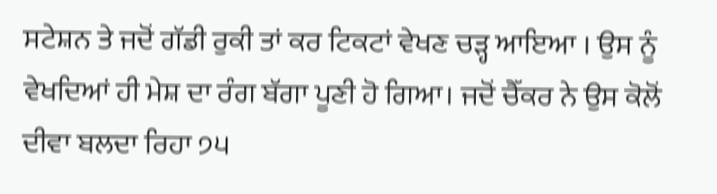ਸਟੇਸ਼ਨ ਤੇ ਜਦੋਂ ਗੱਡੀ ਰੁਕੀ ਤਾਂ ਕਰ ਟਿਕਟਾਂ ਵੇਖਣ ਚੜ੍ਹ ਆਇਆ । ਉਸ ਨੂੰ ਵੇਖਦਿਆਂ ਹੀ ਮੇਸ਼ ਦਾ ਰੰਗ ਬੱਗਾ ਪੂਣੀ ਹੋ ਗਿਆ। ਜਦੋਂ ਚੈੱਕਰ ਨੇ ਉਸ ਕੋਲੋਂ ਦੀਵਾ ਬਲਦਾ ਰਿਹਾ ੭੫